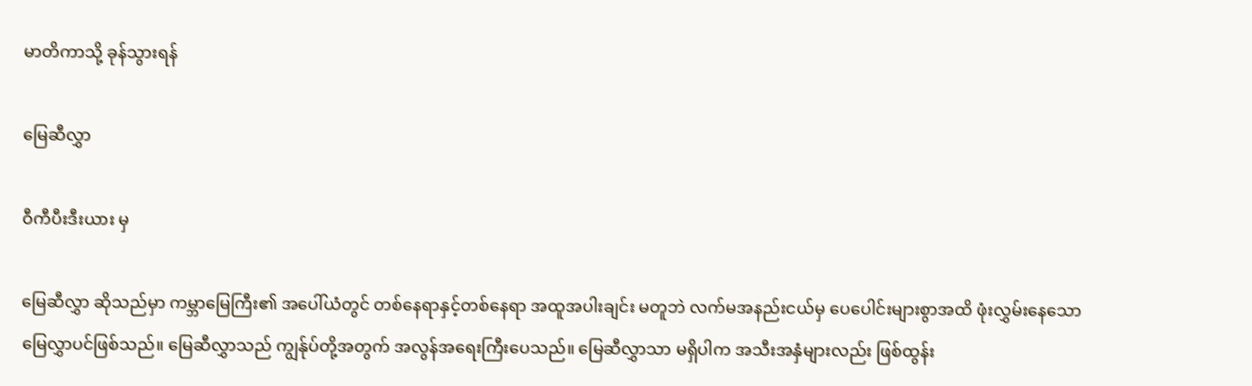မာတိကာသို့ ခုန်သွားရန်

မြေဆီလွှာ

ဝီကီပီးဒီးယား မှ

မြေဆီလွှာ ဆိုသည်မှာ ကမ္ဘာမြေကြီး၏ အပေါ်ယံတွင် တစ်နေရာနှင့်တစ်နေရာ အထူအပါးချင်း မတူဘဲ လက်မအနည်းငယ်မှ ပေပေါင်းများစွာအထိ ဖုံးလွှမ်းနေသော မြေလွှာပင်ဖြစ်သည်။ မြေဆီလွှာသည် ကျွန်ုပ်တို့အတွက် အလွန်အရေးကြီးပေသည်။ မြေဆီလွှာသာ မရှိပါက အသီးအနှံများလည်း ဖြစ်ထွန်း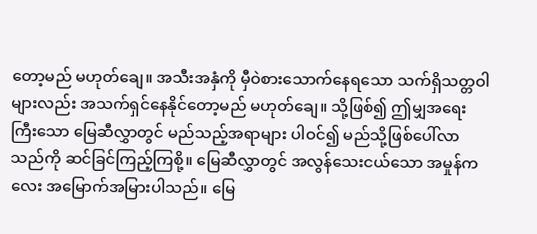တော့မည် မဟုတ်ချေ။ အသီးအနှံကို မှီဝဲစားသောက်နေရသော သက်ရှိသတ္တဝါများလည်း အသက်ရှင်နေနိုင်တော့မည် မဟုတ်ချေ။ သို့ဖြစ်၍ ဤမျှအရေးကြီးသော မြေဆီလွှာတွင် မည်သည့်အရာများ ပါဝင်၍ မည်သို့ဖြစ်ပေါ်လာသည်ကို ဆင်ခြင်ကြည့်ကြစို့။ မြေဆီလွှာတွင် အလွန်သေးငယ်သော အမှုန်ကလေး အမြောက်အမြားပါသည်။ မြေ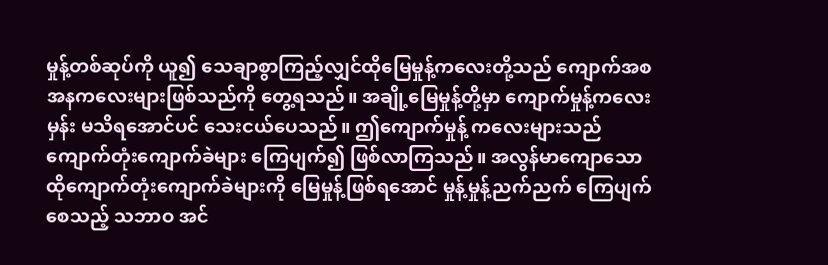မှုန့်တစ်ဆုပ်ကို ယူ၍ သေချာစွာကြည့်လျှင်ထိုမြေမှုန့်ကလေးတို့သည် ကျောက်အစအနကလေးများဖြစ်သည်ကို တွေ့ရသည်။ အချို့မြေမှုန့်တို့မှာ ကျောက်မှုန့်ကလေးမှန်း မသိရအောင်ပင် သေးငယ်ပေသည်။ ဤကျောက်မှုန့် ကလေးများသည် ကျောက်တုံးကျောက်ခဲများ ကြေပျက်၍ ဖြစ်လာကြသည်။ အလွန်မာကျောသော ထိုကျောက်တုံးကျောက်ခဲများကို မြေမှုန့်ဖြစ်ရအောင် မှုန့်မှုန့်ညက်ညက် ကြေပျက်စေသည့် သဘာဝ အင်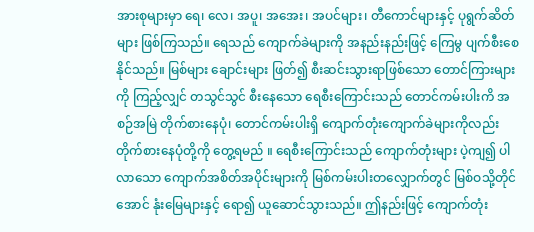အားစုများမှာ ရေ၊ လေ၊ အပူ၊ အအေး၊ အပင်များ၊ တီကောင်များနှင့် ပုရွက်ဆိတ်များ ဖြစ်ကြသည်။ ရေသည် ကျောက်ခဲများကို အနည်းနည်းဖြင့် ကြေမွ ပျက်စီးစေနိုင်သည်။ မြစ်များ ချောင်းများ ဖြတ်၍ စီးဆင်းသွားရာဖြစ်သော တောင်ကြားများကို ကြည့်လျှင် တသွင်သွင် စီးနေသော ရေစီးကြောင်းသည် တောင်ကမ်းပါးကိ အစဉ်အမြဲ တိုက်စားနေပုံ၊ တောင်ကမ်းပါးရှိ ကျောက်တုံးကျောက်ခဲများကိုလည်း တိုက်စားနေပုံတို့ကို တွေ့ရမည် ။ ရေစီးကြောင်းသည် ကျောက်တုံးများ ပဲ့ကျ၍ ပါလာသော ကျောက်အစိတ်အပိုင်းများကို မြစ်ကမ်းပါးတလျှောက်တွင် မြစ်ဝသို့တိုင်အောင် နုံးမြေများနှင့် ရော၍ ယူဆောင်သွားသည်။ ဤနည်းဖြင့် ကျောက်တုံး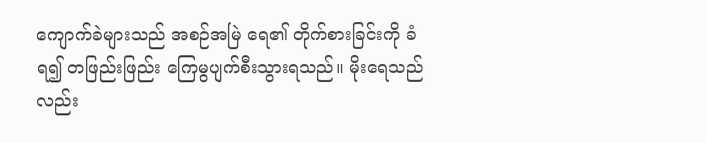ကျောက်ခဲများသည် အစဉ်အမြဲ ရေ၏ တိုက်စားခြင်းကို ခံရ၍ တဖြည်းဖြည်း ကြေမွပျက်စီးသွားရသည်။ မိုးရေသည်လည်း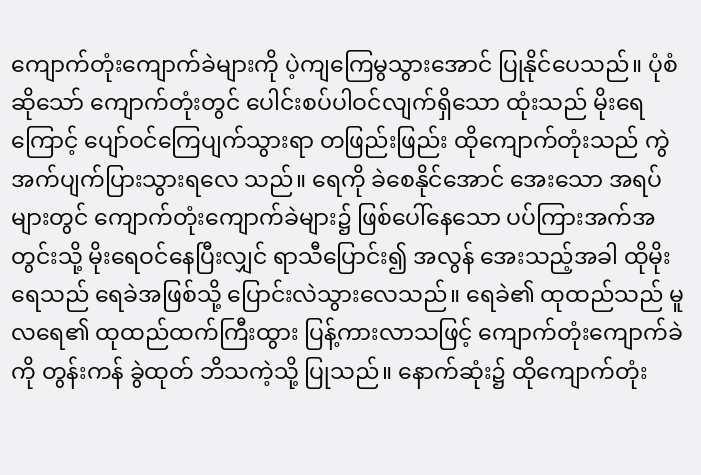ကျောက်တုံးကျောက်ခဲများကို ပဲ့ကျကြေမွသွားအောင် ပြုနိုင်ပေသည်။ ပုံစံဆိုသော် ကျောက်တုံးတွင် ပေါင်းစပ်ပါဝင်လျက်ရှိသော ထုံးသည် မိုးရေကြောင့် ပျော်ဝင်ကြေပျက်သွားရာ တဖြည်းဖြည်း ထိုကျောက်တုံးသည် ကွဲအက်ပျက်ပြားသွားရလေ သည်။ ရေကို ခဲစေနိုင်အောင် အေးသော အရပ်များတွင် ကျောက်တုံးကျောက်ခဲများ၌ ဖြစ်ပေါ်နေသော ပပ်ကြားအက်အတွင်းသို့ မိုးရေဝင်နေပြီးလျှင် ရာသီပြောင်း၍ အလွန် အေးသည့်အခါ ထိုမိုးရေသည် ရေခဲအဖြစ်သို့ ပြောင်းလဲသွားလေသည်။ ရေခဲ၏ ထုထည်သည် မူလရေ၏ ထုထည်ထက်ကြီးထွား ပြန့်ကားလာသဖြင့် ကျောက်တုံးကျောက်ခဲကို တွန်းကန် ခွဲထုတ် ဘိသကဲ့သို့ ပြုသည်။ နောက်ဆုံး၌ ထိုကျောက်တုံး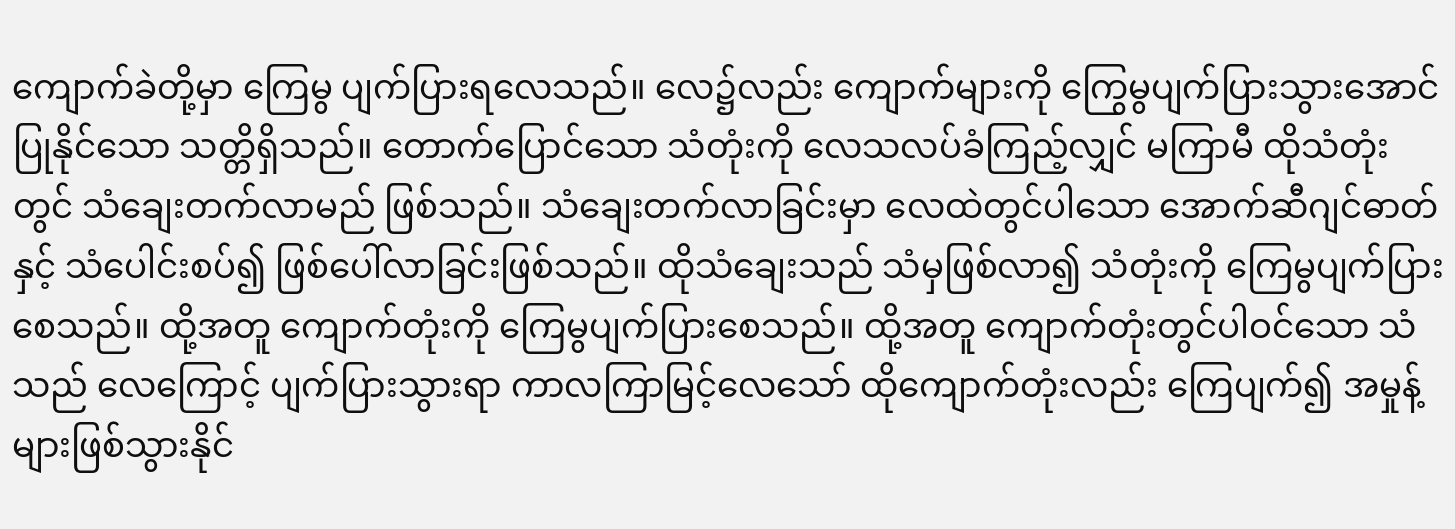ကျောက်ခဲတို့မှာ ကြေမွ ပျက်ပြားရလေသည်။ လေ၌လည်း ကျောက်များကို ကြွေမွပျက်ပြားသွားအောင် ပြုနိုင်သော သတ္တိရှိသည်။ တောက်ပြောင်သော သံတုံးကို လေသလပ်ခံကြည့်လျှင် မကြာမီ ထိုသံတုံးတွင် သံချေးတက်လာမည် ဖြစ်သည်။ သံချေးတက်လာခြင်းမှာ လေထဲတွင်ပါသော အောက်ဆီဂျင်ဓာတ်နှင့် သံပေါင်းစပ်၍ ဖြစ်ပေါ်လာခြင်းဖြစ်သည်။ ထိုသံချေးသည် သံမှဖြစ်လာ၍ သံတုံးကို ကြေမွပျက်ပြားစေသည်။ ထို့အတူ ကျောက်တုံးကို ကြေမွပျက်ပြားစေသည်။ ထို့အတူ ကျောက်တုံးတွင်ပါဝင်သော သံသည် လေကြောင့် ပျက်ပြားသွားရာ ကာလကြာမြင့်လေသော် ထိုကျောက်တုံးလည်း ကြေပျက်၍ အမှုန့်များဖြစ်သွားနိုင်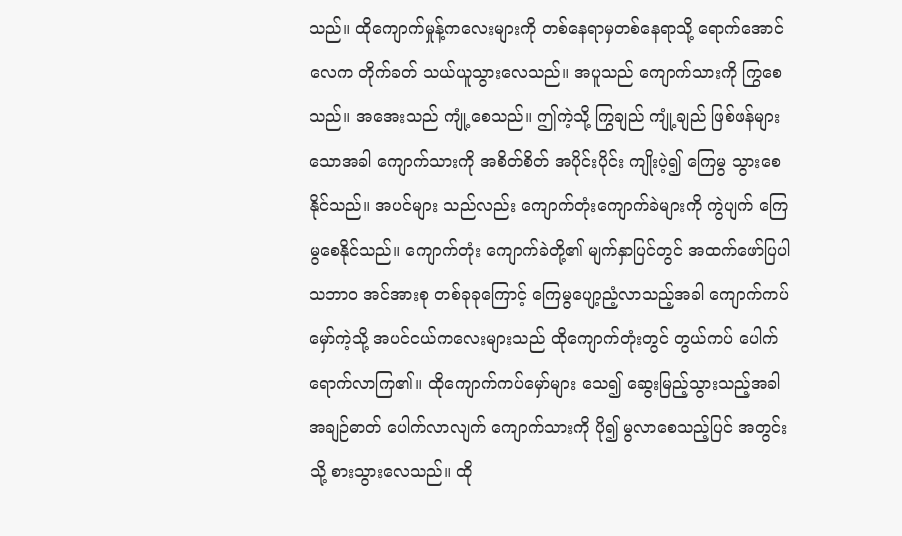သည်။ ထိုကျောက်မှုန့်ကလေးများကို တစ်နေရာမှတစ်နေရာသို့ ရောက်အောင်လေက တိုက်ခတ် သယ်ယူသွားလေသည်။ အပူသည် ကျောက်သားကို ကြွစေသည်။ အအေးသည် ကျုံ့စေသည်။ ဤကဲ့သို့ ကြွချည် ကျုံ့ချည် ဖြစ်ဖန်များသောအခါ ကျောက်သားကို အစိတ်စိတ် အပိုင်းပိုင်း ကျိုးပဲ့၍ ကြေမွ သွားစေနိုင်သည်။ အပင်များ သည်လည်း ကျောက်တုံးကျောက်ခဲများကို ကွဲပျက် ကြေမွစေနိုင်သည်။ ကျောက်တုံး ကျောက်ခဲတို့၏ မျက်နှာပြင်တွင် အထက်ဖော်ပြပါ သဘာဝ အင်အားစု တစ်ခုခုကြောင့် ကြေမွပျော့ညံ့လာသည့်အခါ ကျောက်ကပ်မှော်ကဲ့သို့ အပင်ငယ်ကလေးများသည် ထိုကျောက်တုံးတွင် တွယ်ကပ် ပေါက်ရောက်လာကြ၏။ ထိုကျောက်ကပ်မှော်များ သေ၍ ဆွေးမြည့်သွားသည့်အခါ အချဉ်ဓာတ် ပေါက်လာလျက် ကျောက်သားကို ပို၍ မွလာစေသည့်ပြင် အတွင်းသို့ စားသွားလေသည်။ ထို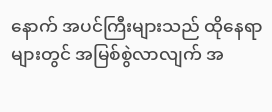နောက် အပင်ကြီးများသည် ထိုနေရာများတွင် အမြစ်စွဲလာလျက် အ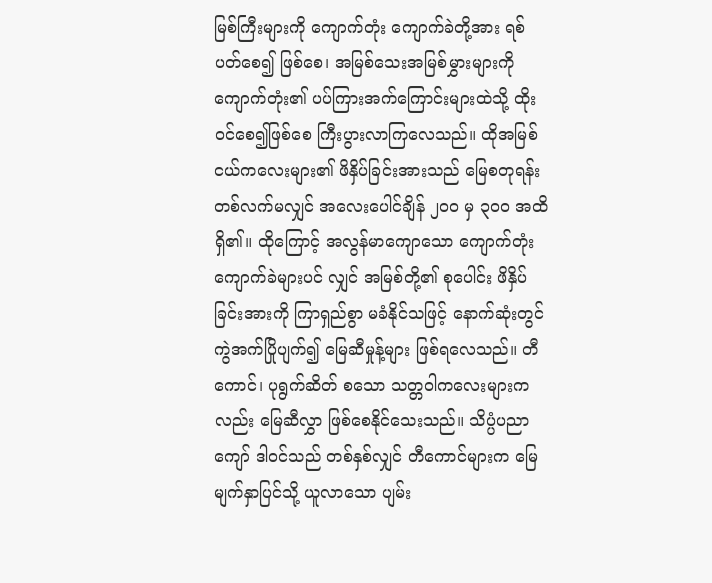မြစ်ကြီးများကို ကျောက်တုံး ကျောက်ခဲတို့အား ရစ်ပတ်စေ၍ ဖြစ်စေ၊ အမြစ်သေးအမြစ်မွှားများကို ကျောက်တုံး၏ ပပ်ကြားအက်ကြောင်းများထဲသို့ ထိုးဝင်စေ၍ဖြစ်စေ ကြီးပွားလာကြလေသည်။ ထိုအမြစ်ငယ်ကလေးများ၏ ဖိနှိပ်ခြင်းအားသည် မြေစတုရန်းတစ်လက်မလျှင် အလေးပေါင်ချိန် ၂ဝဝ မှ ၃ဝဝ အထိရှိ၏။ ထိုကြောင့် အလွန်မာကျောသော ကျောက်တုံးကျောက်ခဲများပင် လျှင် အမြစ်တို့၏ စုပေါင်း ဖိနှိပ်ခြင်းအားကို ကြာရှည်စွာ မခံနိုင်သဖြင့် နောက်ဆုံးတွင် ကွဲအက်ပြိုပျက်၍ မြေဆီမှုန့်များ ဖြစ်ရလေသည်။ တီကောင်၊ ပုရွက်ဆိတ် စသော သတ္တဝါကလေးများကလည်း မြေဆီလွှာ ဖြစ်စေနိုင်သေးသည်။ သိပ္ပံပညာကျော် ဒါဝင်သည် တစ်နှစ်လျှင် တီကောင်များက မြေမျက်နှာပြင်သို့ ယူလာသော ပျမ်း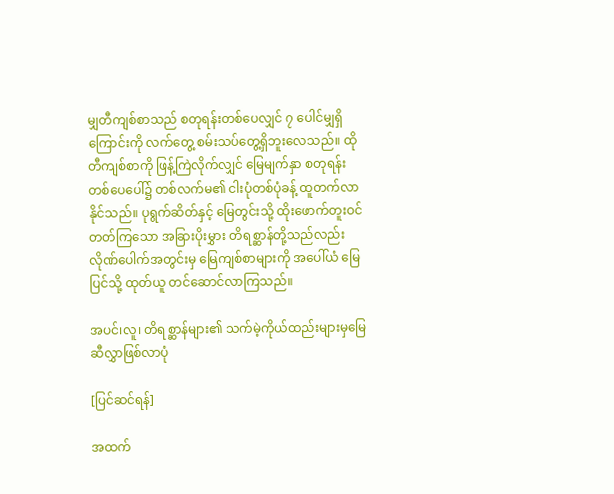မျှတီကျစ်စာသည် စတုရန်းတစ်ပေလျှင် ၇ ပေါင်မျှရှိကြောင်းကို လက်တွေ့ စမ်းသပ်တွေ့ရှိဘူးလေသည်။ ထိုတီကျစ်စာကို ဖြန့်ကြဲလိုက်လျှင် မြေမျက်နှာ စတုရန်း တစ်ပေပေါ်၌ တစ်လက်မ၏ ငါးပုံတစ်ပုံခန့် ထူတက်လာနိုင်သည်။ ပုရွက်ဆိတ်နှင့် မြေတွင်းသို့ ထိုးဖောက်တူးဝင်တတ်ကြသော အခြားပိုးမွှား တိရစ္ဆာန်တို့သည်လည်း လိုဏ်ပေါက်အတွင်းမှ မြေကျစ်စာများကို အပေါ်ယံ မြေပြင်သို့ ထုတ်ယူ တင်ဆောင်လာကြသည်။

အပင်၊လူ၊ တိရစ္ဆာန်များ၏ သက်မဲ့ကိုယ်ထည်းများမှမြေဆီလွှာဖြစ်လာပုံ

[ပြင်ဆင်ရန်]

အထက်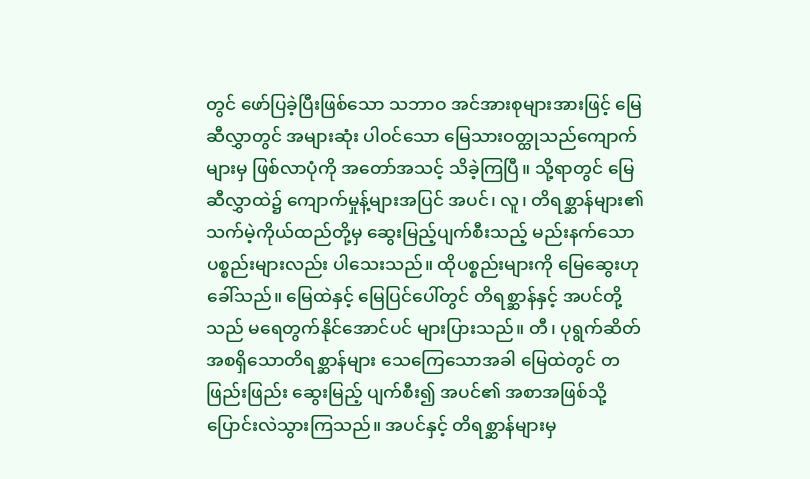တွင် ဖော်ပြခဲ့ပြီးဖြစ်သော သဘာဝ အင်အားစုများအားဖြင့် မြေဆီလွှာတွင် အများဆုံး ပါဝင်သော မြေသားဝတ္ထုသည်ကျောက်များမှ ဖြစ်လာပုံကို အတော်အသင့် သိခဲ့ကြပြီ။ သို့ရာတွင် မြေဆီလွှာထဲ၌ ကျောက်မှုန့်များအပြင် အပင်၊ လူ၊ တိရစ္ဆာန်များ၏ သက်မဲ့ကိုယ်ထည်တို့မှ ဆွေးမြည့်ပျက်စီးသည့် မည်းနက်သော ပစ္စည်းများလည်း ပါသေးသည်။ ထိုပစ္စည်းများကို မြေဆွေးဟုခေါ်သည်။ မြေထဲနှင့် မြေပြင်ပေါ်တွင် တိရစ္ဆာန်နှင့် အပင်တို့သည် မရေတွက်နိုင်အောင်ပင် များပြားသည်။ တီ၊ ပုရွက်ဆိတ်အစရှိသောတိရစ္ဆာန်များ သေကြေသောအခါ မြေထဲတွင် တဖြည်းဖြည်း ဆွေးမြည့် ပျက်စီး၍ အပင်၏ အစာအဖြစ်သို့ ပြောင်းလဲသွားကြသည်။ အပင်နှင့် တိရစ္ဆာန်များမှ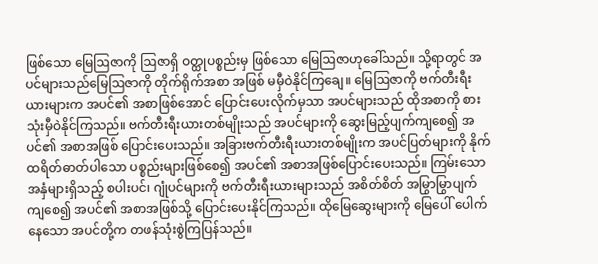ဖြစ်သော မြေဩဇာကို ဩဇာရှိ ဝတ္ထုပစ္စည်းမှ ဖြစ်သော မြေဩဇာဟုခေါ်သည်။ သို့ရာတွင် အပင်များသည်မြေဩဇာကို တိုက်ရိုက်အစာ အဖြစ် မမှီဝဲနိုင်ကြချေ။ မြေဩဇာကို ဗက်တီးရီးယားများက အပင်၏ အစာဖြစ်အောင် ပြောင်းပေးလိုက်မှသာ အပင်များသည် ထိုအစာကို စားသုံးမှီဝဲနိုင်ကြသည်။ ဗက်တီးရီးယားတစ်မျိုးသည် အပင်များကို ဆွေးမြည့်ပျက်ကျစေ၍ အပင်၏ အစာအဖြစ် ပြောင်းပေးသည်။ အခြားဗက်တီးရီးယားတစ်မျိုးက အပင်ပြတ်များကို နိုက်ထရိတ်ဓာတ်ပါသော ပစ္စည်းများဖြစ်စေ၍ အပင်၏ အစာအဖြစ်ပြောင်းပေးသည်။ ကြမ်းသောအနှံများရှိသည့် စပါးပင်၊ ဂျုံပင်များကို ဗက်တီးရီးယားများသည် အစိတ်စိတ် အမြွာမြွာပျက်ကျစေ၍ အပင်၏ အစာအဖြစ်သို့ ပြောင်းပေးနိုင်ကြသည်။ ထိုမြေဆွေးများကို မြေပေါ် ပေါက်နေသော အပင်တို့က တဖန်သုံးစွဲကြပြန်သည်။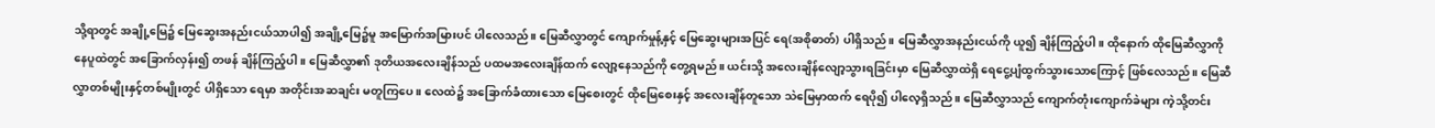သို့ရာတွင် အချို့မြေ၌ မြေဆွေးအနည်းငယ်သာပါ၍ အချို့မြေ၌မူ အမြောက်အမြားပင် ပါလေသည်။ မြေဆီလွှာတွင် ကျောက်မှုန့်နှင့် မြေဆွေးများအပြင် ရေ(အစိုဓာတ်) ပါရှိသည်။ မြေဆီလွှာအနည်းငယ်ကို ယူ၍ ချိန်ကြည့်ပါ။ ထိုနောက် ထိုမြေဆီလွှာကို နေပူထဲတွင် အခြောက်လှန်း၍ တဖန် ချိန်ကြည့်ပါ။ မြေဆီလွှာ၏ ဒုတိယအလေးချိန်သည် ပထမအလေးချိန်ထက် လျော့နေသည်ကို တွေ့ရမည်။ ယင်းသို့ အလေးချိန်လျော့သွားရခြင်းမှာ မြေဆီလွှာထဲရှိ ရေငွေ့ပျံထွက်သွားသောကြောင့် ဖြစ်လေသည်။ မြေဆီလွှာတစ်မျိုးနှင့်တစ်မျိုးတွင် ပါရှိသော ရေမှာ အတိုင်းအဆချင်း မတူကြပေ။ လေထဲ၌ အခြောက်ခံထားသော မြေစေးတွင် ထိုမြေစေးနှင့် အလေးချိန်တူသော သဲမြေမှာထက် ရေပို၍ ပါလေ့ရှိသည်။ မြေဆီလွှာသည် ကျောက်တုံးကျောက်ခဲများ ကဲ့သို့တင်း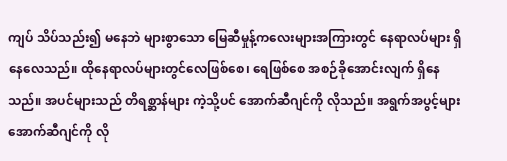ကျပ် သိပ်သည်း၍ မနေဘဲ များစွာသော မြေဆီမှုန့်ကလေးများအကြားတွင် နေရာလပ်များ ရှိနေလေသည်။ ထိုနေရာလပ်များတွင်လေဖြစ်စေ၊ ရေဖြစ်စေ အစဉ်ခိုအောင်းလျက် ရှိနေသည်။ အပင်များသည် တိရစ္ဆာန်များ ကဲ့သို့ပင် အောက်ဆီဂျင်ကို လိုသည်။ အရွက်အပွင့်များ အောက်ဆီဂျင်ကို လို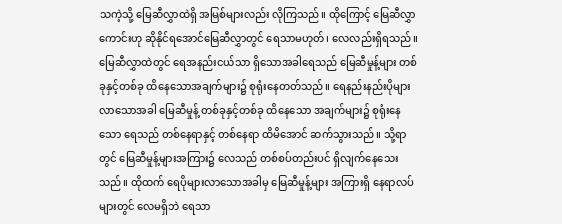သကဲ့သို့ မြေဆီလွှာထဲရှိ အမြစ်များလည်း လိုကြသည်။ ထိုကြောင့် မြေဆီလွှာကောင်းဟု ဆိုနိုင်ရအောင်မြေဆီလွှာတွင် ရေသာမဟုတ်၊ လေလည်းရှိရသည်။ မြေဆီလွှာထဲတွင် ရေအနည်းငယ်သာ ရှိသောအခါရေသည် မြေဆီမှုန့်များ တစ်ခုနှင့်တစ်ခု ထိနေသောအချက်များ၌ စုရုံးနေတတ်သည်။ ရေနည်းနည်းပိုများလာသောအခါ မြေဆီမှုန့် တစ်ခုနှင့်တစ်ခု ထိနေသော အချက်များ၌ စုရုံးနေသော ရေသည် တစ်နေရာနှင့် တစ်နေရာ ထိမိအောင် ဆက်သွားသည်။ သို့ရာတွင် မြေဆီမှုန့်များအကြား၌ လေသည် တစ်စပ်တည်းပင် ရှိလျက်နေသေးသည်။ ထိုထက် ရေပိုများလာသောအခါမှ မြေဆီမှုန့်များ အကြားရှိ နေရာလပ်များတွင် လေမရှိဘဲ ရေသာ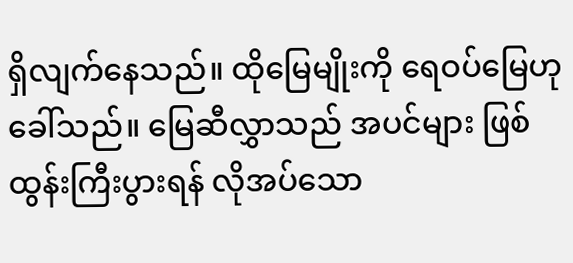ရှိလျက်နေသည်။ ထိုမြေမျိုးကို ရေဝပ်မြေဟုခေါ်သည်။ မြေဆီလွှာသည် အပင်များ ဖြစ်ထွန်းကြီးပွားရန် လိုအပ်သော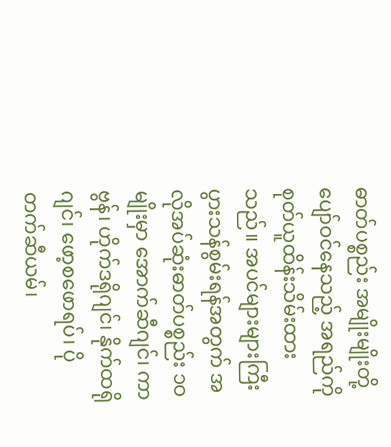ဓာတ်ပစ္စည်း အမျိုးမျိုးတို့ ပျော်ဝင်နေသည့် အရည်ကိုစုတ်ယူထိန်းသိမ်းထားသည်။ အပင်များများကြီးပွားသန်စွမ်းရန်အတွက် အလိုအပ်ဆုံးဓာတ်ပစ္စည်း ၁ဝ မျိုးမှာ အောက်ဆီဂျင်၊ ကာဗွန်၊ ဟိုက်ဒရိုဂျင်၊ နိုက်ထရိုဂျင်၊ ဖော့စဖောရပ်၊ ပိုတက်ဆီယမ်၊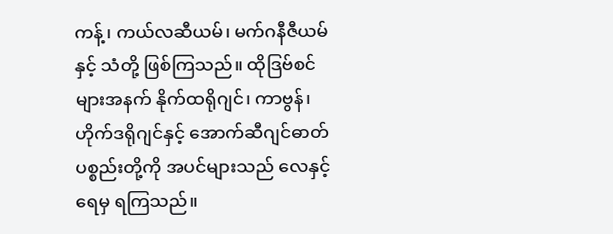ကန့်၊ ကယ်လဆီယမ်၊ မက်ဂနီဇီယမ်နှင့် သံတို့ ဖြစ်ကြသည်။ ထိုဒြဗ်စင်များအနက် နိုက်ထရိုဂျင်၊ ကာဗွန်၊ ဟိုက်ဒရိုဂျင်နှင့် အောက်ဆီဂျင်ဓာတ် ပစ္စည်းတို့ကို အပင်များသည် လေနှင့်ရေမှ ရကြသည်။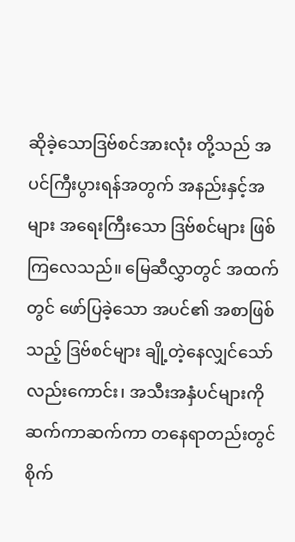ဆိုခဲ့သောဒြဗ်စင်အားလုံး တို့သည် အပင်ကြီးပွားရန်အတွက် အနည်းနှင့်အများ အရေးကြီးသော ဒြဗ်စင်များ ဖြစ်ကြလေသည်။ မြေဆီလွှာတွင် အထက်တွင် ဖော်ပြခဲ့သော အပင်၏ အစာဖြစ်သည့် ဒြဗ်စင်များ ချို့တဲ့နေလျှင်သော်လည်းကောင်း၊ အသီးအနှံပင်များကို ဆက်ကာဆက်ကာ တနေရာတည်းတွင် စိုက်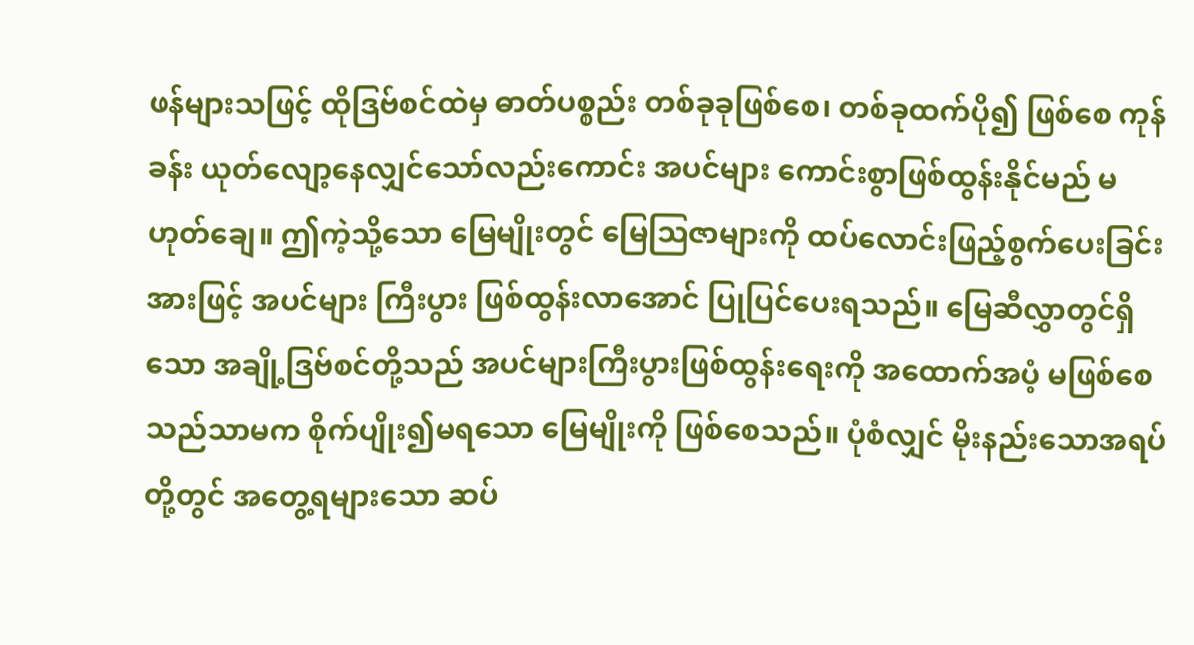ဖန်များသဖြင့် ထိုဒြဗ်စင်ထဲမှ ဓာတ်ပစ္စည်း တစ်ခုခုဖြစ်စေ၊ တစ်ခုထက်ပို၍ ဖြစ်စေ ကုန်ခန်း ယုတ်လျော့နေလျှင်သော်လည်းကောင်း အပင်များ ကောင်းစွာဖြစ်ထွန်းနိုင်မည် မဟုတ်ချေ။ ဤကဲ့သို့သော မြေမျိုးတွင် မြေဩဇာများကို ထပ်လောင်းဖြည့်စွက်ပေးခြင်းအားဖြင့် အပင်များ ကြီးပွား ဖြစ်ထွန်းလာအောင် ပြုပြင်ပေးရသည်။ မြေဆီလွှာတွင်ရှိသော အချို့ဒြဗ်စင်တို့သည် အပင်များကြီးပွားဖြစ်ထွန်းရေးကို အထောက်အပံ့ မဖြစ်စေသည်သာမက စိုက်ပျိုး၍မရသော မြေမျိုးကို ဖြစ်စေသည်။ ပုံစံလျှင် မိုးနည်းသောအရပ်တို့တွင် အတွေ့ရများသော ဆပ်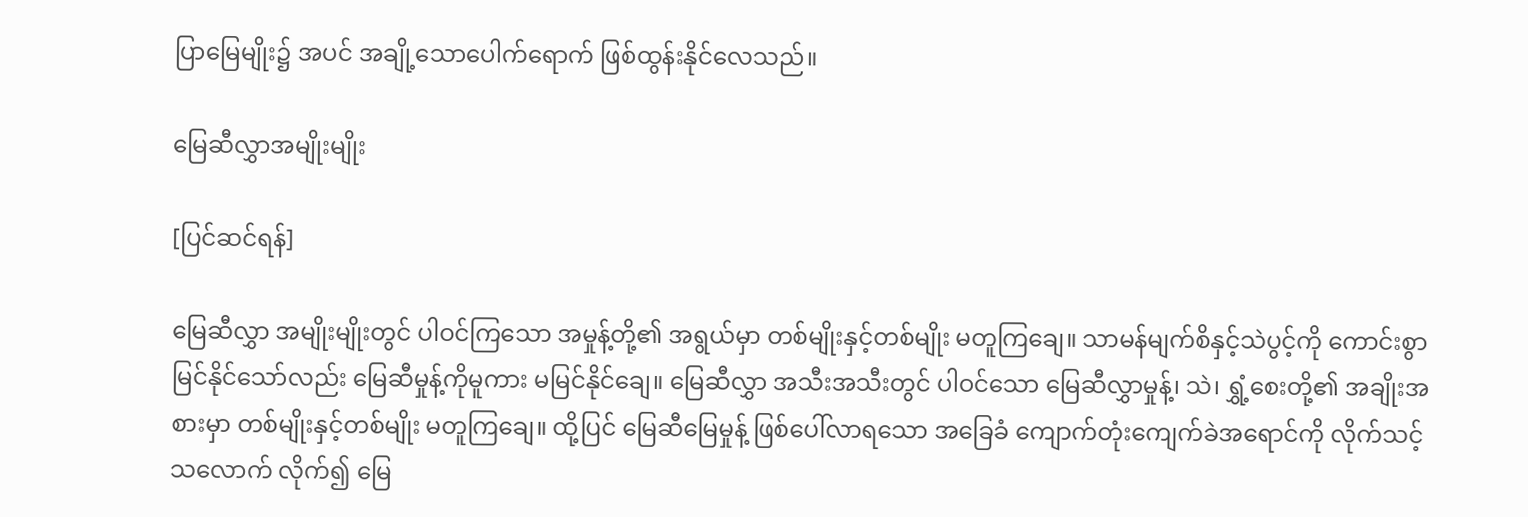ပြာမြေမျိုး၌ အပင် အချို့သောပေါက်ရောက် ဖြစ်ထွန်းနိုင်လေသည်။

မြေဆီလွှာအမျိုးမျိုး

[ပြင်ဆင်ရန်]

မြေဆီလွှာ အမျိုးမျိုးတွင် ပါဝင်ကြသော အမှုန့်တို့၏ အရွယ်မှာ တစ်မျိုးနှင့်တစ်မျိုး မတူကြချေ။ သာမန်မျက်စိနှင့်သဲပွင့်ကို ကောင်းစွာမြင်နိုင်သော်လည်း မြေဆီမှုန့်ကိုမူကား မမြင်နိုင်ချေ။ မြေဆီလွှာ အသီးအသီးတွင် ပါဝင်သော မြေဆီလွှာမှုန့်၊ သဲ၊ ရွှံ့စေးတို့၏ အချိုးအစားမှာ တစ်မျိုးနှင့်တစ်မျိုး မတူကြချေ။ ထို့ပြင် မြေဆီမြေမှုန့် ဖြစ်ပေါ်လာရသော အခြေခံ ကျောက်တုံးကျေက်ခဲအရောင်ကို လိုက်သင့်သလောက် လိုက်၍ မြေ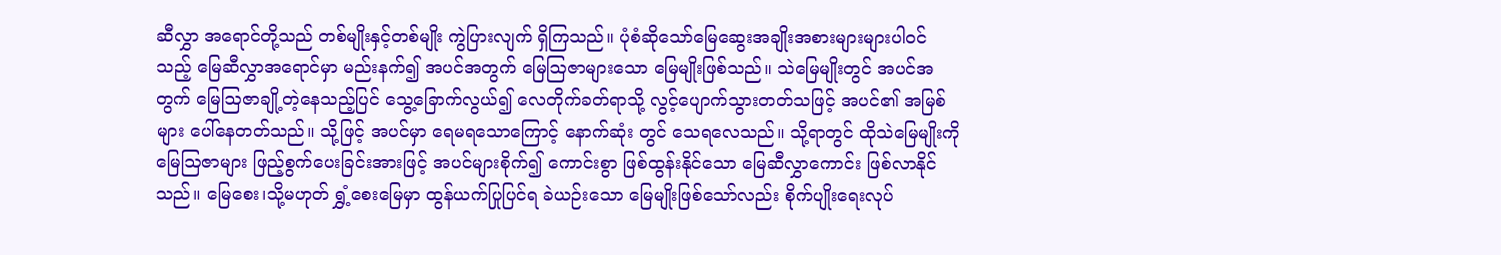ဆီလွှာ အရောင်တို့သည် တစ်မျိုးနှင့်တစ်မျိုး ကွဲပြားလျက် ရှိကြသည်။ ပုံစံဆိုသော်မြေဆွေးအချိုးအစားများများပါဝင်သည့် မြေဆီလွှာအရောင်မှာ မည်းနက်၍ အပင်အတွက် မြေဩဇာများသော မြေမျိုးဖြစ်သည်။ သဲမြေမျိုးတွင် အပင်အတွက် မြေဩဇာချို့တဲ့နေသည့်ပြင် သွေ့ခြောက်လွယ်၍ လေတိုက်ခတ်ရာသို့ လွင့်ပျောက်သွားတတ်သဖြင့် အပင်၏ အမြစ်များ ပေါ်နေတတ်သည်။ သို့ဖြင့် အပင်မှာ ရေမရသောကြောင့် နောက်ဆုံး တွင် သေရလေသည်။ သို့ရာတွင် ထိုသဲမြေမျိုးကို မြေဩဇာများ ဖြည့်စွက်ပေးခြင်းအားဖြင့် အပင်များစိုက်၍ ကောင်းစွာ ဖြစ်ထွန်းနိုင်သော မြေဆီလွှာကောင်း ဖြစ်လာနိုင်သည်။ မြေစေး၊သို့မဟုတ် ရွှံ့စေးမြေမှာ ထွန်ယက်ပြုပြင်ရ ခဲယဉ်းသော မြေမျိုးဖြစ်သော်လည်း စိုက်ပျိုးရေးလုပ်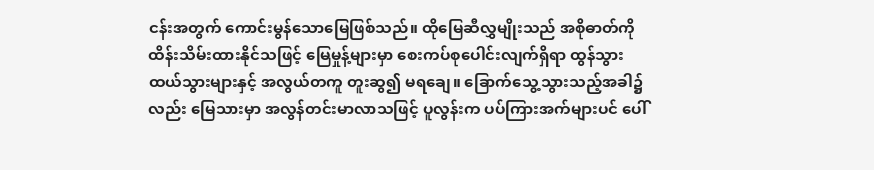ငန်းအတွက် ကောင်းမွန်သောမြေဖြစ်သည်။ ထိုမြေဆီလွှမျိုးသည် အစိုဓာတ်ကို ထိန်းသိမ်းထားနိုင်သဖြင့် မြေမှုန့်များမှာ စေးကပ်စုပေါင်းလျက်ရှိရာ ထွန်သွားထယ်သွားများနှင့် အလွယ်တကူ တူးဆွ၍ မရချေ။ ခြောက်သွေ့သွားသည့်အခါ၌လည်း မြေသားမှာ အလွန်တင်းမာလာသဖြင့် ပူလွန်းက ပပ်ကြားအက်များပင် ပေါ်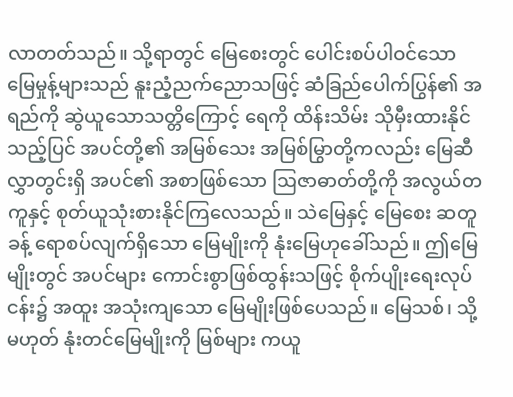လာတတ်သည်။ သို့ရာတွင် မြေစေးတွင် ပေါင်းစပ်ပါဝင်သော မြေမှုန့်များသည် နူးညံ့ညက်ညောသဖြင့် ဆံခြည်ပေါက်ပြွန်၏ အရည်ကို ဆွဲယူသောသတ္တိကြောင့် ရေကို ထိန်းသိမ်း သိုမှီးထားနိုင်သည့်ပြင် အပင်တို့၏ အမြစ်သေး အမြစ်မြွာတို့ကလည်း မြေဆီလွှာတွင်းရှိ အပင်၏ အစာဖြစ်သော ဩဇာဓာတ်တို့ကို အလွယ်တကူနှင့် စုတ်ယူသုံးစားနိုင်ကြလေသည်။ သဲမြေနှင့် မြေစေး ဆတူခန့် ရောစပ်လျက်ရှိသော မြေမျိုးကို နုံးမြေဟုခေါ်သည်။ ဤမြေမျိုးတွင် အပင်များ ကောင်းစွာဖြစ်ထွန်းသဖြင့် စိုက်ပျိုးရေးလုပ်ငန်း၌ အထူး အသုံးကျသော မြေမျိုးဖြစ်ပေသည်။ မြေသစ်၊ သို့မဟုတ် နုံးတင်မြေမျိုးကို မြစ်များ ကယူ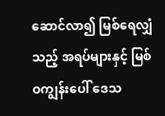ဆောင်လာ၍ မြစ်ရေလျှံသည့် အရပ်များနှင့် မြစ်ဝကျွန်းပေါ် ဒေသ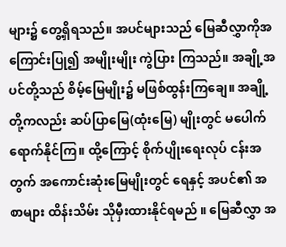များ၌ တွေ့ရှိရသည်။ အပင်များသည် မြေဆီလွှာကိုအကြောင်းပြု၍ အမျိုးမျိုး ကွဲပြား ကြသည်။ အချို့အပင်တို့သည် စိမ့်မြေမျိုး၌ မဖြစ်ထွန်းကြချေ။ အချို့တို့ကလည်း ဆပ်ပြာမြေ(ထုံးမြေ) မျိုးတွင် မပေါက်ရောက်နိုင်ကြ။ ထို့ကြောင့် စိုက်ပျိုးရေးလုပ် ငန်းအတွက် အကောင်းဆုံးမြေမျိုးတွင် ရေနှင့် အပင်၏ အစာများ ထိန်းသိမ်း သိုမှီးထားနိုင်ရမည် ။ မြေဆီလွှာ အ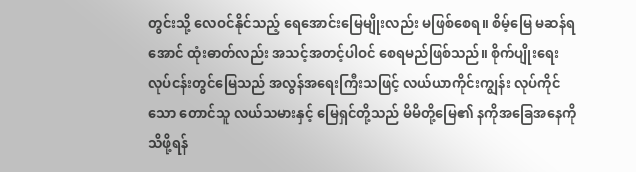တွင်းသို့ လေဝင်နိုင်သည့် ရေအောင်းမြေမျိုးလည်း မဖြစ်စေရ။ စိမ့်မြေ မဆန်ရအောင် ထုံးဓာတ်လည်း အသင့်အတင့်ပါဝင် စေရမည်ဖြစ်သည်။ စိုက်ပျိုးရေး လုပ်ငန်းတွင်မြေသည် အလွန်အရေးကြီးသဖြင့် လယ်ယာကိုင်းကျွန်း လုပ်ကိုင်သော တောင်သူ လယ်သမားနှင့် မြေရှင်တို့သည် မိမိတို့မြေ၏ နကိုအခြေအနေကို သိဖို့ရန်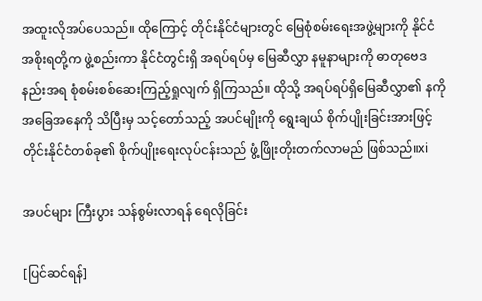အထူးလိုအပ်ပေသည်။ ထိုကြောင့် တိုင်းနိုင်ငံများတွင် မြေစုံစမ်းရေးအဖွဲ့များကို နိုင်ငံအစိုးရတို့က ဖွဲ့စည်းကာ နိုင်ငံတွင်းရှိ အရပ်ရပ်မှ မြေဆီလွှာ နမူနာများကို ဓာတုဗေဒနည်းအရ စုံစမ်းစစ်ဆေးကြည့်ရှုလျက် ရှိကြသည်။ ထိုသို့ အရပ်ရပ်ရှိမြေဆီလွှာ၏ နကိုအခြေအနေကို သိပြီးမှ သင့်တော်သည့် အပင်မျိုးကို ရွေးချယ် စိုက်ပျိုးခြင်းအားဖြင့် တိုင်းနိုင်ငံတစ်ခု၏ စိုက်ပျိုးရေးလုပ်ငန်းသည် ဖွံ့ဖြိုးတိုးတက်လာမည် ဖြစ်သည်။xi

အပင်များ ကြီးပွား သန်စွမ်းလာရန် ရေလိုခြင်း

[ပြင်ဆင်ရန်]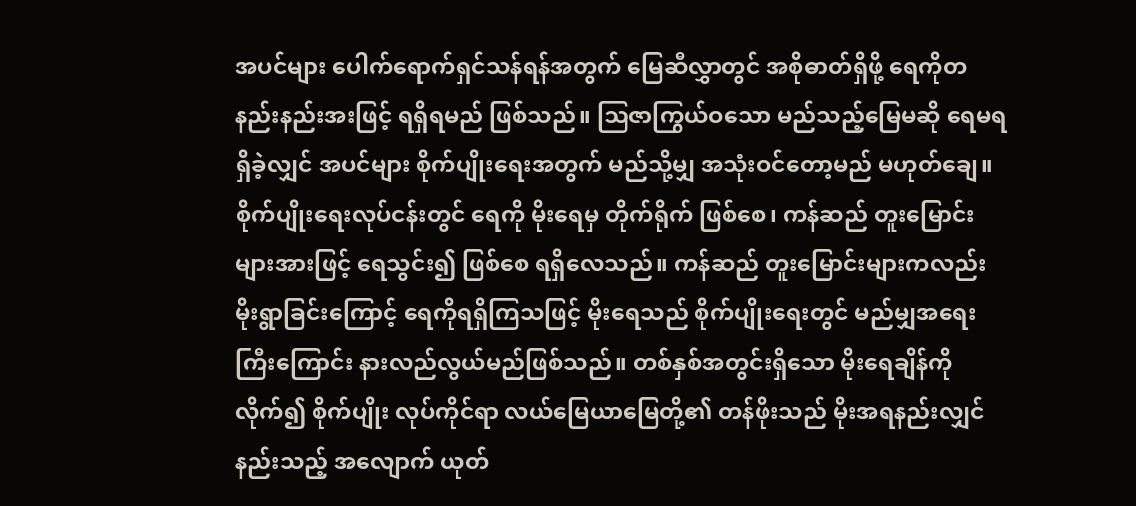အပင်များ ပေါက်ရောက်ရှင်သန်ရန်အတွက် မြေဆီလွှာတွင် အစိုဓာတ်ရှိဖို့ ရေကိုတနည်းနည်းအးဖြင့် ရရှိရမည် ဖြစ်သည်။ ဩဇာကြွယ်ဝသော မည်သည့်မြေမဆို ရေမရရှိခဲ့လျှင် အပင်များ စိုက်ပျိုးရေးအတွက် မည်သို့မျှ အသုံးဝင်တော့မည် မဟုတ်ချေ။ စိုက်ပျိုးရေးလုပ်ငန်းတွင် ရေကို မိုးရေမှ တိုက်ရိုက် ဖြစ်စေ၊ ကန်ဆည် တူးမြောင်းများအားဖြင့် ရေသွင်း၍ ဖြစ်စေ ရရှိလေသည်။ ကန်ဆည် တူးမြောင်းများကလည်း မိုးရွာခြင်းကြောင့် ရေကိုရရှိကြသဖြင့် မိုးရေသည် စိုက်ပျိုးရေးတွင် မည်မျှအရေးကြီးကြောင်း နားလည်လွယ်မည်ဖြစ်သည်။ တစ်နှစ်အတွင်းရှိသော မိုးရေချိန်ကိုလိုက်၍ စိုက်ပျိုး လုပ်ကိုင်ရာ လယ်မြေယာမြေတို့၏ တန်ဖိုးသည် မိုးအရနည်းလျှင် နည်းသည့် အလျောက် ယုတ်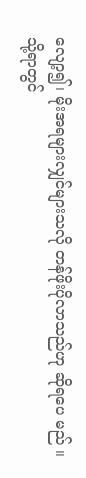လျော့၍၊ မိုးအရများလျှင်များသလို တန်ဖိုးပိုလာသည်ဟု ဆိုရပေ မည် ။ သို့ရာတွင်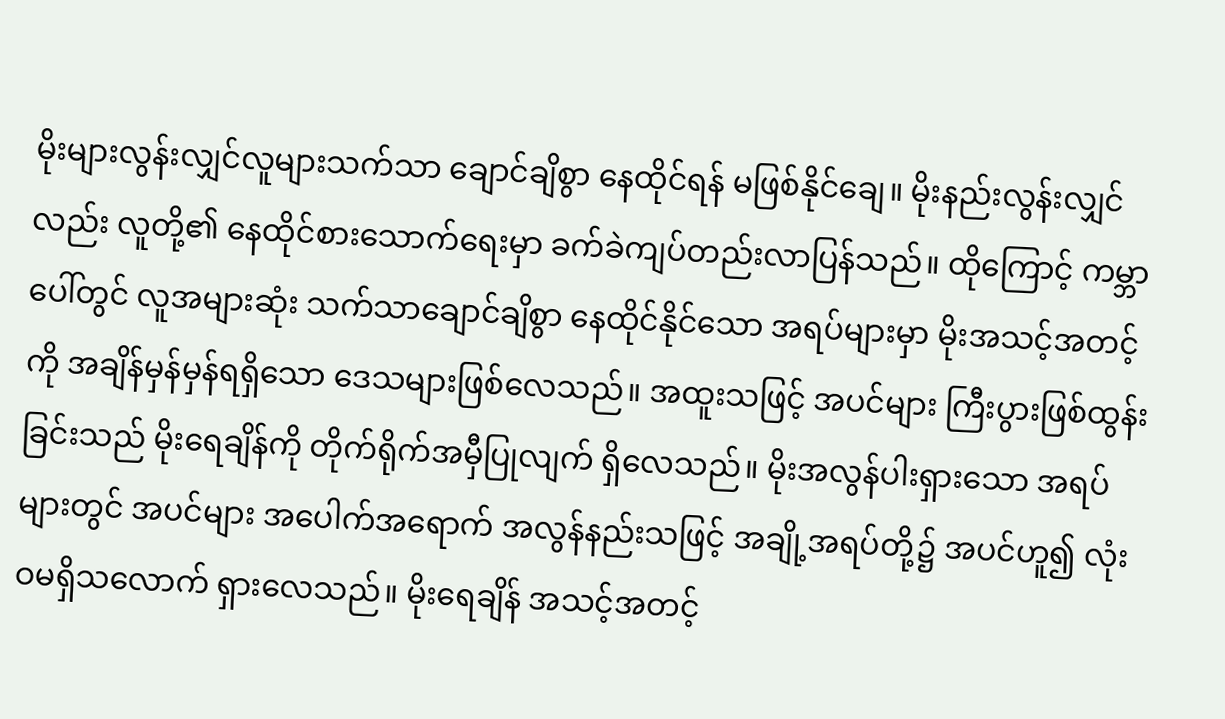မိုးများလွန်းလျှင်လူများသက်သာ ချောင်ချိစွာ နေထိုင်ရန် မဖြစ်နိုင်ချေ။ မိုးနည်းလွန်းလျှင်လည်း လူတို့၏ နေထိုင်စားသောက်ရေးမှာ ခက်ခဲကျပ်တည်းလာပြန်သည်။ ထိုကြောင့် ကမ္ဘာပေါ်တွင် လူအများဆုံး သက်သာချောင်ချိစွာ နေထိုင်နိုင်သော အရပ်များမှာ မိုးအသင့်အတင့်ကို အချိန်မှန်မှန်ရရှိသော ဒေသများဖြစ်လေသည်။ အထူးသဖြင့် အပင်များ ကြီးပွားဖြစ်ထွန်းခြင်းသည် မိုးရေချိန်ကို တိုက်ရိုက်အမှီပြုလျက် ရှိလေသည်။ မိုးအလွန်ပါးရှားသော အရပ်များတွင် အပင်များ အပေါက်အရောက် အလွန်နည်းသဖြင့် အချို့အရပ်တို့၌ အပင်ဟူ၍ လုံးဝမရှိသလောက် ရှားလေသည်။ မိုးရေချိန် အသင့်အတင့်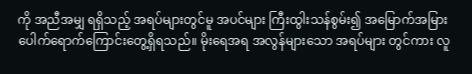ကို အညီအမျှ ရရှိသည့် အရပ်များတွင်မူ အပင်များ ကြီးထွါးသန်စွမ်း၍ အမြောက်အမြား ပေါက်ရောက်ကြောင်းတွေ့ရှိရသည်။ မိုးရေအရ အလွန်များသော အရပ်များ တွင်ကား လူ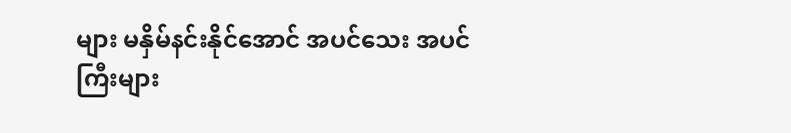များ မနှိမ်နင်းနိုင်အောင် အပင်သေး အပင်ကြီးများ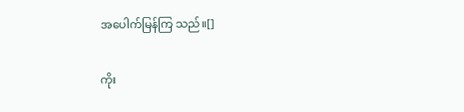အပေါက်မြန်ကြ သည်။[]

ကိုး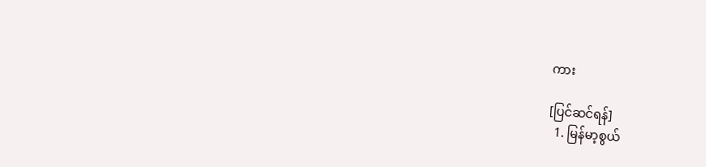ကား

[ပြင်ဆင်ရန်]
  1. မြန်မာ့စွယ်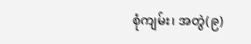စုံကျမ်း၊ အတွဲ(၉)